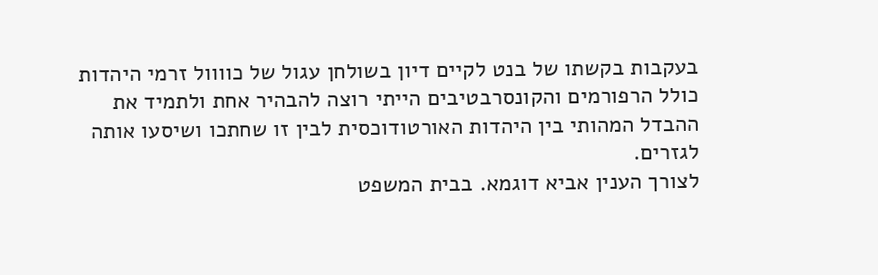בעקבות בקשתו של בנט לקיים דיון בשולחן עגול של כוווול זרמי היהדות כולל הרפורמים והקונסרבטיבים הייתי רוצה להבהיר אחת ולתמיד את ההבדל המהותי בין היהדות האורטודוכסית לבין זו שחתכו ושיסעו אותה לגזרים.
לצורך הענין אביא דוגמא. בבית המשפט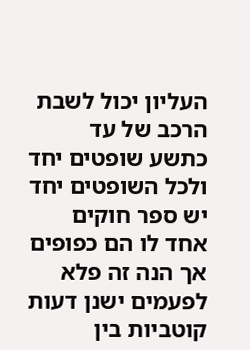העליון יכול לשבת הרכב של עד כתשע שופטים יחד ולכל השופטים יחד יש ספר חוקים אחד לו הם כפופים אך הנה זה פלא לפעמים ישנן דעות קוטביות בין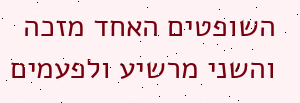השופטים האחד מזכה והשני מרשיע ולפעמים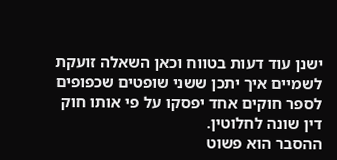ישנן עוד דעות בטווח וכאן השאלה זועקת לשמיים איך יתכן ששני שופטים שכפופים לספר חוקים אחד יפסקו על פי אותו חוק דין שונה לחלוטין.
ההסבר הוא פשוט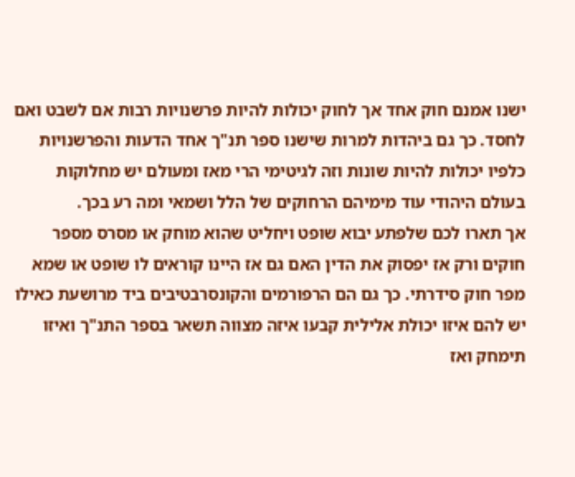ישנו אמנם חוק אחד אך לחוק יכולות להיות פרשנויות רבות אם לשבט ואם לחסד. כך גם ביהדות למרות שישנו ספר תנ"ך אחד הדעות והפרשנויות כלפיו יכולות להיות שונות וזה לגיטימי הרי מאז ומעולם יש מחלוקות בעולם היהודי עוד מימיהם הרחוקים של הלל ושמאי ומה רע בכך.
אך תארו לכם שלפתע יבוא שופט ויחליט שהוא מוחק או מסרס מספר חוקים ורק אז יפסוק את הדין האם גם אז היינו קוראים לו שופט או שמא מפר חוק סידרתי. כך גם הם הרפורמים והקונסרבטיבים ביד מרושעת כאילו יש להם איזו יכולת אלילית קבעו איזה מצווה תשאר בספר התנ"ך ואיזו תימחק ואז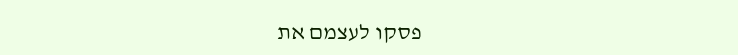פסקו לעצמם את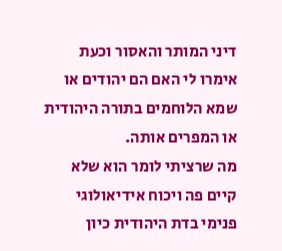דיני המותר והאסור וכעת אימרו לי האם הם יהודים או שמא הלוחמים בתורה היהודית או המפרים אותה.
מה שרציתי לומר הוא שלא קיים פה ויכוח אידיאולוגי פנימי בדת היהודית כיון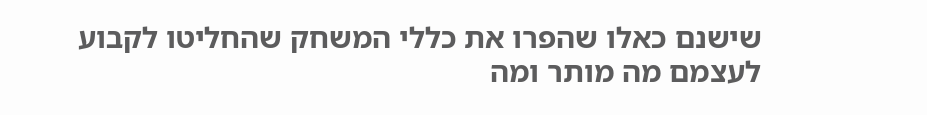שישנם כאלו שהפרו את כללי המשחק שהחליטו לקבוע לעצמם מה מותר ומה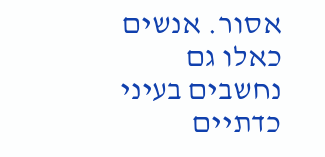אסור. אנשים כאלו גם נחשבים בעיני כדתיים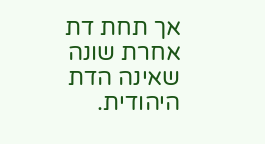אך תחת דת אחרת שונה שאינה הדת היהודית.